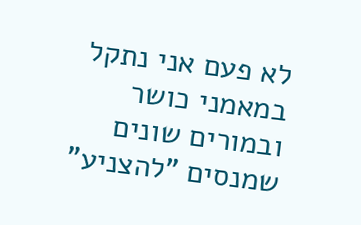לא פעם אני נתקל במאמני כושר ובמורים שונים שמנסים "להצניע"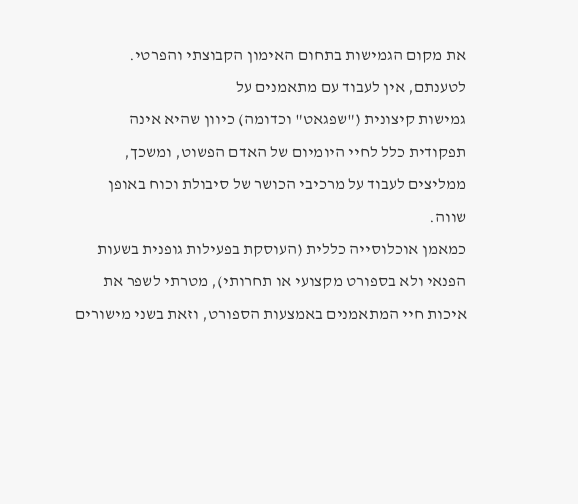את מקום הגמישות בתחום האימון הקבוצתי והפרטי.
לטענתם, אין לעבוד עם מתאמנים על
גמישות קיצונית ("שפגאט" וכדומה) כיוון שהיא אינה תפקודית כלל לחיי היומיום של האדם הפשוט, ומשכך, ממליצים לעבוד על מרכיבי הכושר של סיבולת וכוח באופן שווה.
כמאמן אוכלוסייה כללית (העוסקת בפעילות גופנית בשעות הפנאי ולא בספורט מקצועי או תחרותי), מטרתי לשפר את איכות חיי המתאמנים באמצעות הספורט, וזאת בשני מישורים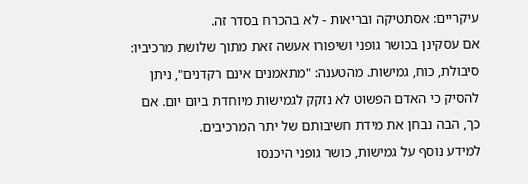עיקריים: אסתטיקה ובריאות - לא בהכרח בסדר זה.
אם עסקינן בכושר גופני ושיפורו אעשה זאת מתוך שלושת מרכיביו:
סיבולת, כוח, גמישות. מהטענה: "מתאמנים אינם רקדנים", ניתן להסיק כי האדם הפשוט לא נזקק לגמישות מיוחדת ביום יום. אם כך, הבה נבחן את מידת חשיבותם של יתר המרכיבים.
למידע נוסף על גמישות, כושר גופני היכנסו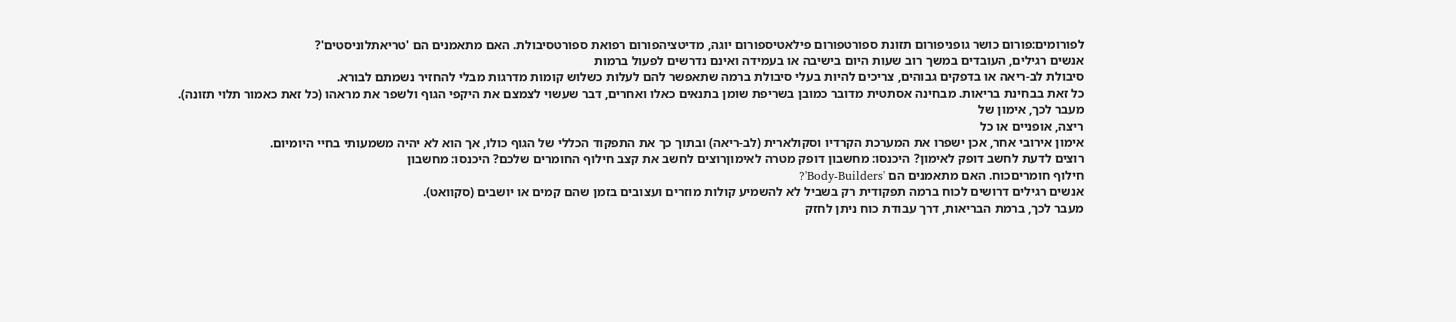לפורומים:פורום כושר גופניפורום תזונת ספורטפורום פילאטיספורום יוגה, מדיטציהפורום רפואת ספורטסיבולת. האם מתאמנים הם 'טריאתלוניסטים'?
אנשים רגילים, העובדים במשך רוב שעות היום בישיבה או בעמידה ואינם נדרשים לפעול ברמות
סיבולת לב-ריאה או בדפקים גבוהים, צריכים להיות בעלי סיבולת ברמה שתאפשר להם לעלות כשלוש קומות מדרגות מבלי להחזיר נשמתם לבורא.
כל זאת בבחינת בריאות. מבחינה אסתטית מדובר כמובן בשריפת שומן בתנאים כאלו ואחרים, דבר שעשוי לצמצם את היקפי הגוף ולשפר את מראהו (כל זאת כאמור תלוי תזונה).
מעבר לכך, אימון של
ריצה, אופניים או כל
אימון אירובי אחר, אכן ישפרו את המערכת הקרדיו וסקולארית (לב-ריאה) ובתוך כך את התפקוד הכללי של הגוף כולו, אך הוא לא יהיה משמעותי בחיי היומיום.
רוצים לדעת לחשב דופק לאימון? היכנסו: מחשבון דופק מטרה לאימוןרוצים לחשב את קצב חילוף החומרים שלכם? היכנסו: מחשבון
חילוף חומריםכוח. האם מתאמנים הם 'Body-Builders'?
אנשים רגילים דרושים לכוח ברמה תפקודית רק בשביל לא להשמיע קולות מוזרים ועצובים בזמן שהם קמים או יושבים (סקוואט).
מעבר לכך, ברמת הבריאות, דרך עבודת כוח ניתן לחזק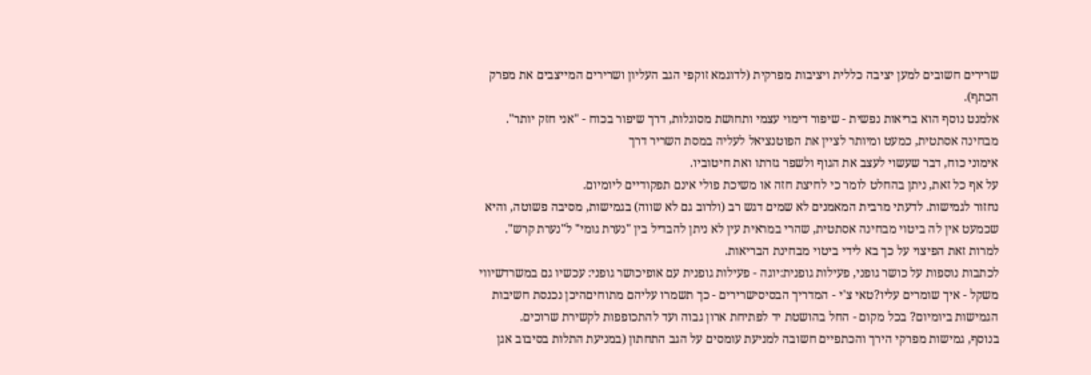שרירים חשובים למען יציבה כללית ויציבות מפרקית (לדוגמא זוקפי הגב העליון ושרירים המייצבים את מפרק הכתף).
אלמנט נוסף הוא בריאות נפשית - שיפור דימוי עצמי ותחושת מסוגלות, דרך שיפור בכוח - "אני חזק יותר". מבחינה אסתטית, כמעט ומיותר לציין את הפוטנציאל לעליה במסת השריר דרך
אימוני כוח, דבר שעשוי לעצב את הגוף ולשפר גזרתו ואת חיטוביו.
על אף כל זאת, ניתן בהחלט לומר כי לחיצת חזה או משיכת פולי אינם תפקודיים ליומיום.
נחזור לגמישות. לדעתי מרבית המאמנים לא שמים דגש רב (ולרוב גם לא שווה) בגמישות, מסיבה פשוטה, והיא שכמעט אין לה ביטוי מבחינה אסתטית, שהרי במראית עין לא ניתן להבדיל בין "נערת גומי" ל"נערת קרש".
למרות זאת הפיצוי על כך בא לידי ביטוי מבחינת הבריאות.
לכתבות נוספות על כושר גופני, פעילות גופנית:יוגה - פעילות גופנית עם אופיכושר גופני: עכשיו גם במשרדשיווי משקל - איך שומרים עליו?טאי צ'י - המדריך הבסיסישרירים - כך תשמרו עליהם מתוחיםהיכן נכנסת חשיבות הגמישות ביומיום? בכל מקום - החל בהושטת יד לפתיחת ארון גבוה ועד להתכופפות לקשירת שרוכים.
בנוסף, גמישות מפרקי הירך והכתפיים חשובה למניעת עומסים על הגב התחתון (במניעת התלות בסיבוב אגן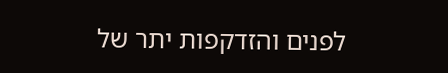לפנים והזדקפות יתר של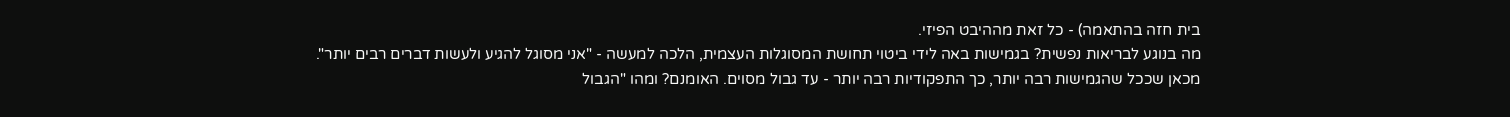בית חזה בהתאמה) - כל זאת מההיבט הפיזי.
מה בנוגע לבריאות נפשית? בגמישות באה לידי ביטוי תחושת המסוגלות העצמית, הלכה למעשה - "אני מסוגל להגיע ולעשות דברים רבים יותר".
מכאן שככל שהגמישות רבה יותר, כך התפקודיות רבה יותר - עד גבול מסוים. האומנם? ומהו "הגבול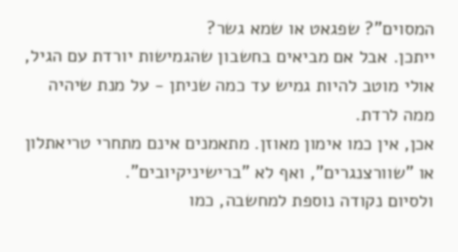המסוים"? שפגאט או שמא גשר?
ייתכן. אבל אם מביאים בחשבון שהגמישות יורדת עם הגיל, אולי מוטב להיות גמיש עד כמה שניתן - על מנת שיהיה ממה לרדת.
אכן, אין כמו אימון מאוזן. מתאמנים אינם מתחרי טריאתלון או "שוורצנגרים", ואף לא "ברישיניקיובים".
ולסיום נקודה נוספת למחשבה, כמו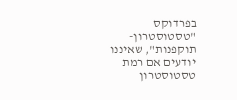בפרדוקס "טסטוסטרון-תוקפנות", שאיננו יודעים אם רמת טסטוסטרון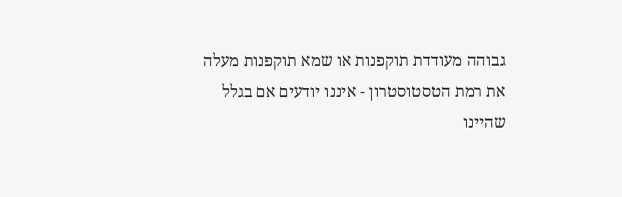גבוהה מעודדת תוקפנות או שמא תוקפנות מעלה את רמת הטסטוסטרון - איננו יודעים אם בגלל שהיינו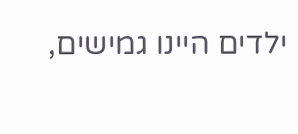ילדים היינו גמישים,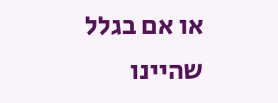או אם בגלל שהיינו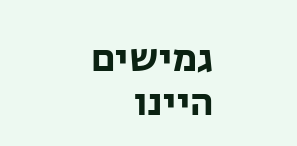גמישים היינו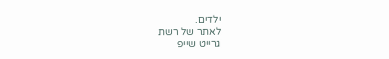ילדים.
לאתר של רשת
גרייט שייפ